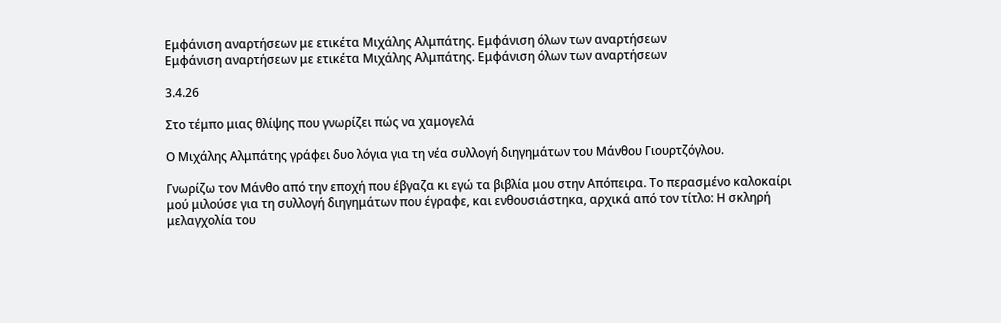Εμφάνιση αναρτήσεων με ετικέτα Μιχάλης Αλμπάτης. Εμφάνιση όλων των αναρτήσεων
Εμφάνιση αναρτήσεων με ετικέτα Μιχάλης Αλμπάτης. Εμφάνιση όλων των αναρτήσεων

3.4.26

Στο τέμπο μιας θλίψης που γνωρίζει πώς να χαμογελά

Ο Μιχάλης Αλμπάτης γράφει δυο λόγια για τη νέα συλλογή διηγημάτων του Μάνθου Γιουρτζόγλου.

Γνωρίζω τον Μάνθο από την εποχή που έβγαζα κι εγώ τα βιβλία μου στην Απόπειρα. Το περασμένο καλοκαίρι μού μιλούσε για τη συλλογή διηγημάτων που έγραφε, και ενθουσιάστηκα, αρχικά από τον τίτλο: Η σκληρή μελαγχολία του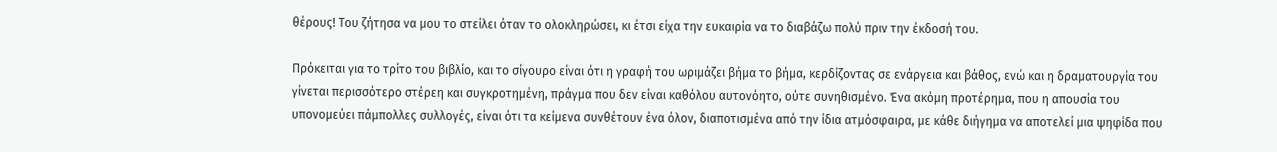θέρους! Του ζήτησα να μου το στείλει όταν το ολοκληρώσει, κι έτσι είχα την ευκαιρία να το διαβάζω πολύ πριν την έκδοσή του.

Πρόκειται για το τρίτο του βιβλίο, και το σίγουρο είναι ότι η γραφή του ωριμάζει βήμα το βήμα, κερδίζοντας σε ενάργεια και βάθος, ενώ και η δραματουργία του γίνεται περισσότερο στέρεη και συγκροτημένη, πράγμα που δεν είναι καθόλου αυτονόητο, ούτε συνηθισμένο. Ένα ακόμη προτέρημα, που η απουσία του υπονομεύει πάμπολλες συλλογές, είναι ότι τα κείμενα συνθέτουν ένα όλον, διαποτισμένα από την ίδια ατμόσφαιρα, με κάθε διήγημα να αποτελεί μια ψηφίδα που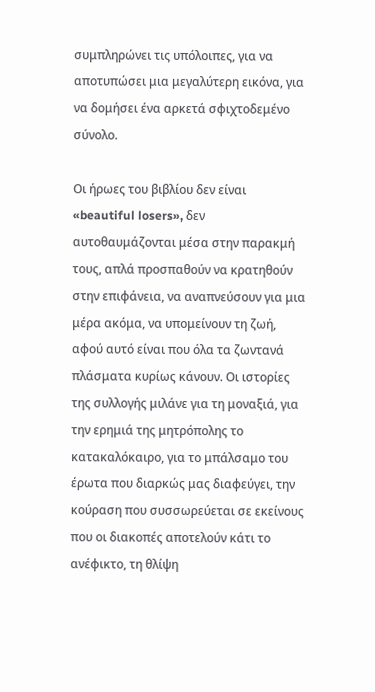συμπληρώνει τις υπόλοιπες, για να αποτυπώσει μια μεγαλύτερη εικόνα, για να δομήσει ένα αρκετά σφιχτοδεμένο σύνολο.

Οι ήρωες του βιβλίου δεν είναι «beautiful losers», δεν αυτοθαυμάζονται μέσα στην παρακμή τους, απλά προσπαθούν να κρατηθούν στην επιφάνεια, να αναπνεύσουν για μια μέρα ακόμα, να υπομείνουν τη ζωή, αφού αυτό είναι που όλα τα ζωντανά πλάσματα κυρίως κάνουν. Οι ιστορίες της συλλογής μιλάνε για τη μοναξιά, για την ερημιά της μητρόπολης το κατακαλόκαιρο, για το μπάλσαμο του έρωτα που διαρκώς μας διαφεύγει, την κούραση που συσσωρεύεται σε εκείνους που οι διακοπές αποτελούν κάτι το ανέφικτο, τη θλίψη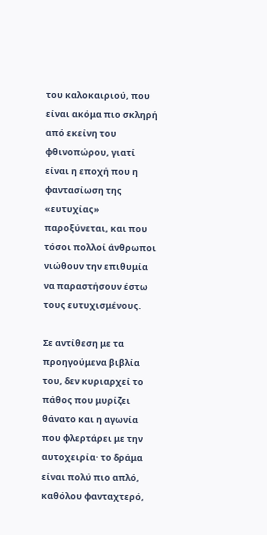του καλοκαιριού, που είναι ακόμα πιο σκληρή από εκείνη του φθινοπώρου, γιατί είναι η εποχή που η φαντασίωση της «ευτυχίας» παροξύνεται, και που τόσοι πολλοί άνθρωποι νιώθουν την επιθυμία να παραστήσουν έστω τους ευτυχισμένους.

Σε αντίθεση με τα προηγούμενα βιβλία του, δεν κυριαρχεί το πάθος που μυρίζει θάνατο και η αγωνία που φλερτάρει με την αυτοχειρία· το δράμα είναι πολύ πιο απλό, καθόλου φανταχτερό,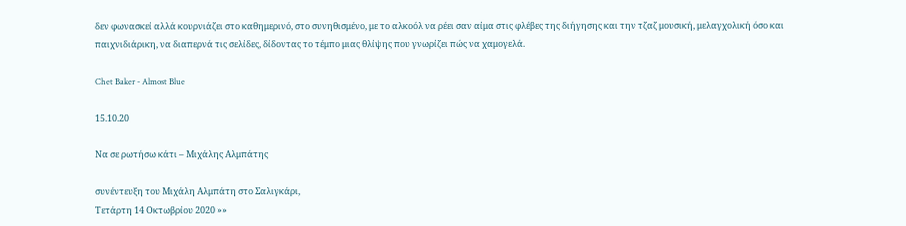δεν φωνασκεί αλλά κουρνιάζει στο καθημερινό, στο συνηθισμένο, με το αλκοόλ να ρέει σαν αίμα στις φλέβες της διήγησης και την τζαζ μουσική, μελαγχολική όσο και παιχνιδιάρικη, να διαπερνά τις σελίδες, δίδοντας το τέμπο μιας θλίψης που γνωρίζει πώς να χαμογελά.

Chet Baker - Almost Blue

15.10.20

Να σε ρωτήσω κάτι – Μιχάλης Αλμπάτης

συνέντευξη του Μιχάλη Αλμπάτη στο Σαλιγκάρι,
Τετάρτη 14 Οκτωβρίου 2020 »»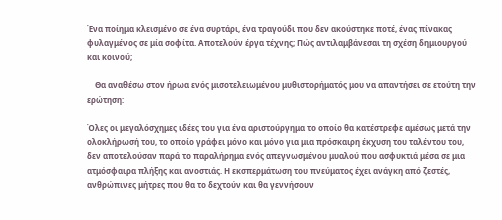Ένα ποίημα κλεισμένο σε ένα συρτάρι, ένα τραγούδι που δεν ακούστηκε ποτέ, ένας πίνακας φυλαγμένος σε μία σοφίτα. Αποτελούν έργα τέχνης; Πώς αντιλαμβάνεσαι τη σχέση δημιουργού και κοινού;

    Θα αναθέσω στον ήρωα ενός μισοτελειωμένου μυθιστορήματός μου να απαντήσει σε ετούτη την ερώτηση:

Όλες οι μεγαλόσχημες ιδέες του για ένα αριστούργημα το οποίο θα κατέστρεφε αμέσως μετά την ολοκλήρωσή του, το οποίο γράφει μόνο και μόνο για μια πρόσκαιρη έκχυση του ταλέντου του, δεν αποτελούσαν παρά το παραλήρημα ενός απεγνωσμένου μυαλού που ασφυκτιά μέσα σε μια ατμόσφαιρα πλήξης και ανοστιάς. Η εκσπερμάτωση του πνεύματος έχει ανάγκη από ζεστές, ανθρώπινες μήτρες που θα το δεχτούν και θα γεννήσουν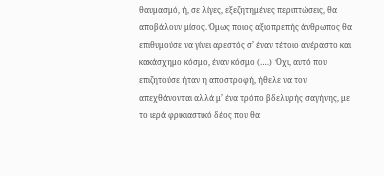θαυμασμό, ή, σε λίγες, εξεζητημένες περιπτώσεις, θα αποβάλουν μίσος. Όμως ποιος αξιοπρεπής άνθρωπος θα επιθυμούσε να γίνει αρεστός σ’ έναν τέτοιο ανέραστο και κακάσχημο κόσμο, έναν κόσμο (….)  Όχι, αυτό που επιζητούσε ήταν η αποστροφή, ήθελε να τον απεχθάνονται αλλά μ’ ένα τρόπο βδελυρής σαγήνης, με το ιερά φρικιαστικό δέος που θα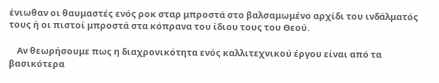ένιωθαν οι θαυμαστές ενός ροκ σταρ μπροστά στο βαλσαμωμένο αρχίδι του ινδάλματός τους ή οι πιστοί μπροστά στα κόπρανα του ίδιου τους του Θεού.

    Αν θεωρήσουμε πως η διαχρονικότητα ενός καλλιτεχνικού έργου είναι από τα βασικότερα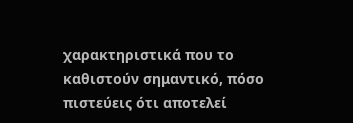χαρακτηριστικά που το καθιστούν σημαντικό, πόσο πιστεύεις ότι αποτελεί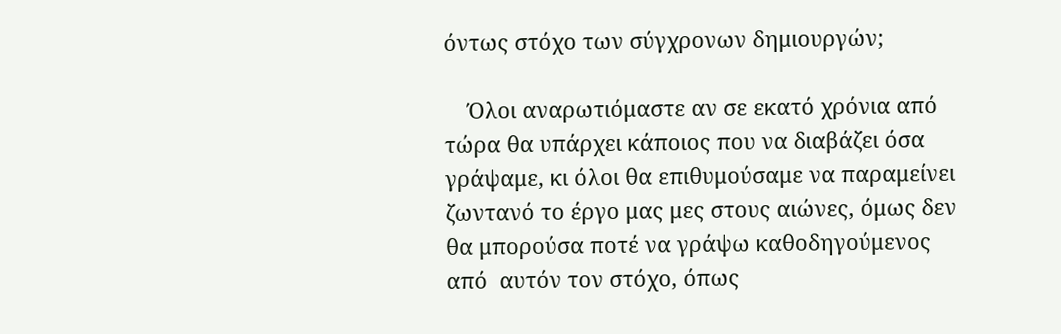όντως στόχο των σύγχρονων δημιουργών;

    Όλοι αναρωτιόμαστε αν σε εκατό χρόνια από τώρα θα υπάρχει κάποιος που να διαβάζει όσα γράψαμε, κι όλοι θα επιθυμούσαμε να παραμείνει ζωντανό το έργο μας μες στους αιώνες, όμως δεν θα μπορούσα ποτέ να γράψω καθοδηγούμενος από  αυτόν τον στόχο, όπως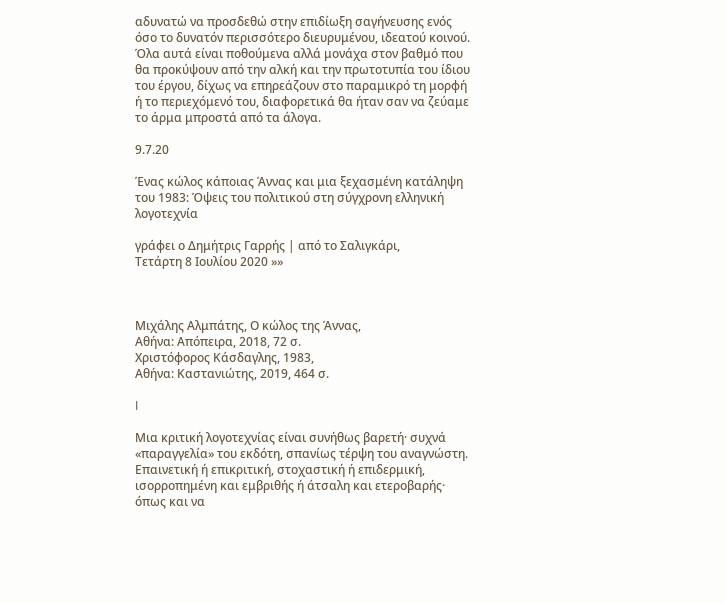αδυνατώ να προσδεθώ στην επιδίωξη σαγήνευσης ενός όσο το δυνατόν περισσότερο διευρυμένου, ιδεατού κοινού. Όλα αυτά είναι ποθούμενα αλλά μονάχα στον βαθμό που θα προκύψουν από την αλκή και την πρωτοτυπία του ίδιου του έργου, δίχως να επηρεάζουν στο παραμικρό τη μορφή ή το περιεχόμενό του, διαφορετικά θα ήταν σαν να ζεύαμε το άρμα μπροστά από τα άλογα.

9.7.20

Ένας κώλος κάποιας Άννας και μια ξεχασμένη κατάληψη του 1983: Όψεις του πολιτικού στη σύγχρονη ελληνική λογοτεχνία

γράφει ο Δημήτρις Γαρρής | από το Σαλιγκάρι,
Τετάρτη 8 Ιουλίου 2020 »»



Μιχάλης Αλμπάτης, Ο κώλος της Άννας,
Αθήνα: Απόπειρα, 2018, 72 σ.
Χριστόφορος Κάσδαγλης, 1983,
Αθήνα: Καστανιώτης, 2019, 464 σ.

I

Μια κριτική λογοτεχνίας είναι συνήθως βαρετή· συχνά «παραγγελία» του εκδότη, σπανίως τέρψη του αναγνώστη. Επαινετική ή επικριτική, στοχαστική ή επιδερμική, ισορροπημένη και εμβριθής ή άτσαλη και ετεροβαρής· όπως και να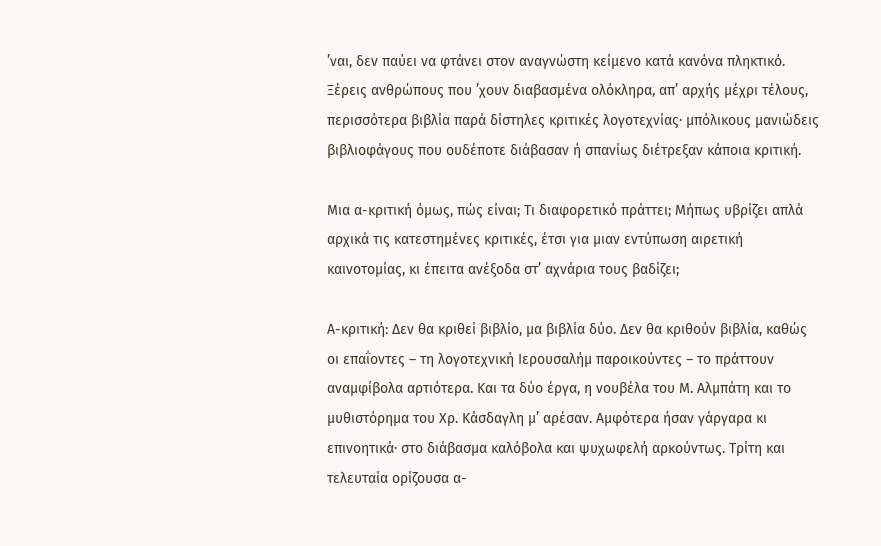’ναι, δεν παύει να φτάνει στον αναγνώστη κείμενο κατά κανόνα πληκτικό. Ξέρεις ανθρώπους που ’χουν διαβασμένα ολόκληρα, απ’ αρχής μέχρι τέλους, περισσότερα βιβλία παρά δίστηλες κριτικές λογοτεχνίας· μπόλικους μανιώδεις βιβλιοφάγους που ουδέποτε διάβασαν ή σπανίως διέτρεξαν κάποια κριτική.

Μια α-κριτική όμως, πώς είναι; Τι διαφορετικό πράττει; Μήπως υβρίζει απλά αρχικά τις κατεστημένες κριτικές, έτσι για μιαν εντύπωση αιρετική καινοτομίας, κι έπειτα ανέξοδα στ’ αχνάρια τους βαδίζει;

Α-κριτική: Δεν θα κριθεί βιβλίο, μα βιβλία δύο. Δεν θα κριθούν βιβλία, καθώς οι επαΐοντες – τη λογοτεχνική Ιερουσαλήμ παροικούντες – το πράττουν αναμφίβολα αρτιότερα. Και τα δύο έργα, η νουβέλα του Μ. Αλμπάτη και το μυθιστόρημα του Χρ. Κάσδαγλη μ’ αρέσαν. Αμφότερα ήσαν γάργαρα κι επινοητικά· στο διάβασμα καλόβολα και ψυχωφελή αρκούντως. Τρίτη και τελευταία ορίζουσα α-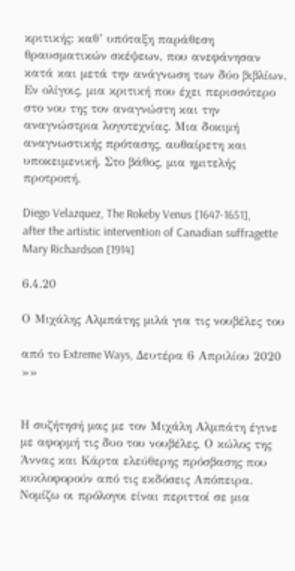κριτικής: καθ’ υπόταξη παράθεση θραυσματικών σκέψεων, που ανεφάνησαν κατά και μετά την ανάγνωση των δύο βιβλίων. Εν ολίγοις, μια κριτική που έχει περισσότερο στο νου της τον αναγνώστη και την αναγνώστρια λογοτεχνίας. Μια δοκιμή αναγνωστικής πρότασης, αυθαίρετη και υποκειμενική. Στο βάθος, μια ημιτελής προτροπή.

Diego Velazquez, The Rokeby Venus [1647-1651], after the artistic intervention of Canadian suffragette Mary Richardson [1914]

6.4.20

Ο Μιχάλης Αλμπάτης μιλά για τις νουβέλες του

από το Extreme Ways, Δευτέρα 6 Απριλίου 2020 »»


Η συζήτησή μας με τον Μιχάλη Αλμπάτη έγινε με αφορμή τις δυο του νουβέλες, Ο κώλος της Άννας και Κάρτα ελεύθερης πρόσβασης που κυκλοφορούν από τις εκδόσεις Απόπειρα. Νομίζω οι πρόλογοι είναι περιττοί σε μια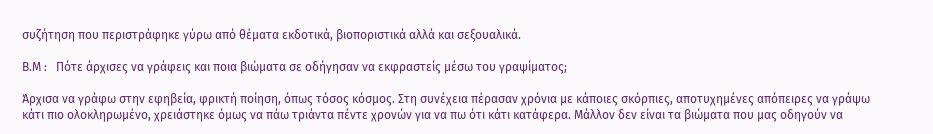συζήτηση που περιστράφηκε γύρω από θέματα εκδοτικά, βιοποριστικά αλλά και σεξουαλικά.

Β.Μ :   Πότε άρχισες να γράφεις και ποια βιώματα σε οδήγησαν να εκφραστείς μέσω του γραψίματος;

Άρχισα να γράφω στην εφηβεία, φρικτή ποίηση, όπως τόσος κόσμος. Στη συνέχεια πέρασαν χρόνια με κάποιες σκόρπιες, αποτυχημένες απόπειρες να γράψω κάτι πιο ολοκληρωμένο, χρειάστηκε όμως να πάω τριάντα πέντε χρονών για να πω ότι κάτι κατάφερα. Μάλλον δεν είναι τα βιώματα που μας οδηγούν να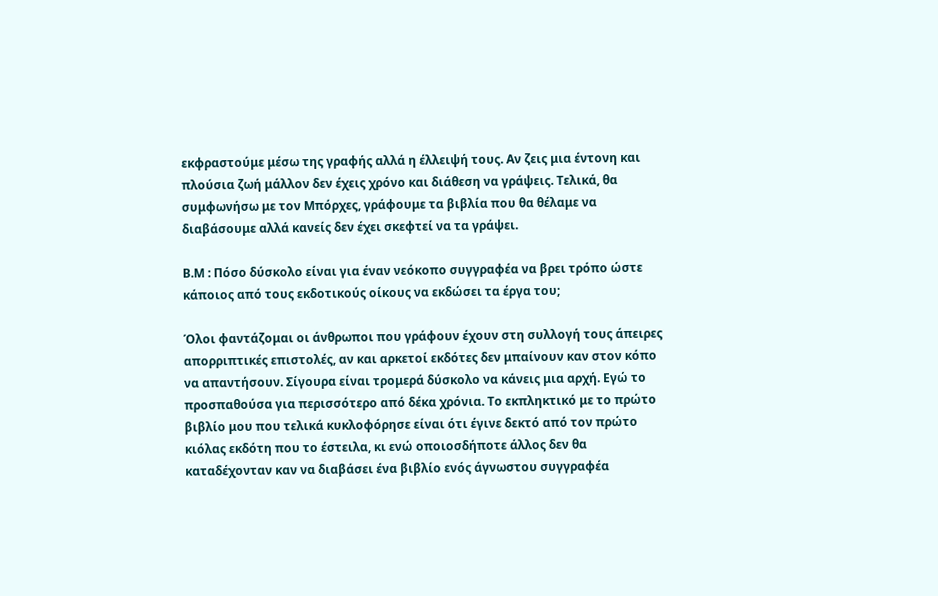εκφραστούμε μέσω της γραφής αλλά η έλλειψή τους. Αν ζεις μια έντονη και πλούσια ζωή μάλλον δεν έχεις χρόνο και διάθεση να γράψεις. Τελικά, θα συμφωνήσω με τον Μπόρχες, γράφουμε τα βιβλία που θα θέλαμε να διαβάσουμε αλλά κανείς δεν έχει σκεφτεί να τα γράψει.

Β.Μ : Πόσο δύσκολο είναι για έναν νεόκοπο συγγραφέα να βρει τρόπο ώστε κάποιος από τους εκδοτικούς οίκους να εκδώσει τα έργα του;

Όλοι φαντάζομαι οι άνθρωποι που γράφουν έχουν στη συλλογή τους άπειρες απορριπτικές επιστολές, αν και αρκετοί εκδότες δεν μπαίνουν καν στον κόπο να απαντήσουν. Σίγουρα είναι τρομερά δύσκολο να κάνεις μια αρχή. Εγώ το προσπαθούσα για περισσότερο από δέκα χρόνια. Το εκπληκτικό με το πρώτο βιβλίο μου που τελικά κυκλοφόρησε είναι ότι έγινε δεκτό από τον πρώτο κιόλας εκδότη που το έστειλα, κι ενώ οποιοσδήποτε άλλος δεν θα καταδέχονταν καν να διαβάσει ένα βιβλίο ενός άγνωστου συγγραφέα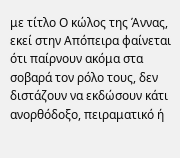με τίτλο Ο κώλος της Άννας, εκεί στην Απόπειρα φαίνεται ότι παίρνουν ακόμα στα σοβαρά τον ρόλο τους, δεν διστάζουν να εκδώσουν κάτι ανορθόδοξο, πειραματικό ή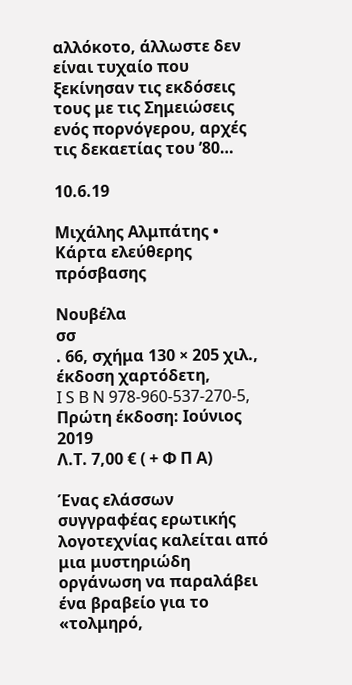αλλόκοτο, άλλωστε δεν είναι τυχαίο που ξεκίνησαν τις εκδόσεις τους με τις Σημειώσεις ενός πορνόγερου, αρχές τις δεκαετίας του ’80…

10.6.19

Μιχάλης Αλμπάτης • Κάρτα ελεύθερης πρόσβασης

Νουβέλα
σσ
. 66, σχήμα 130 × 205 χιλ., έκδοση χαρτόδετη,
I S B N 978-960-537-270-5,
Πρώτη έκδοση: Ιούνιος 2019
Λ.Τ. 7,00 € ( + Φ Π Α)

Ένας ελάσσων συγγραφέας ερωτικής λογοτεχνίας καλείται από μια μυστηριώδη οργάνωση να παραλάβει ένα βραβείο για το «τολμηρό,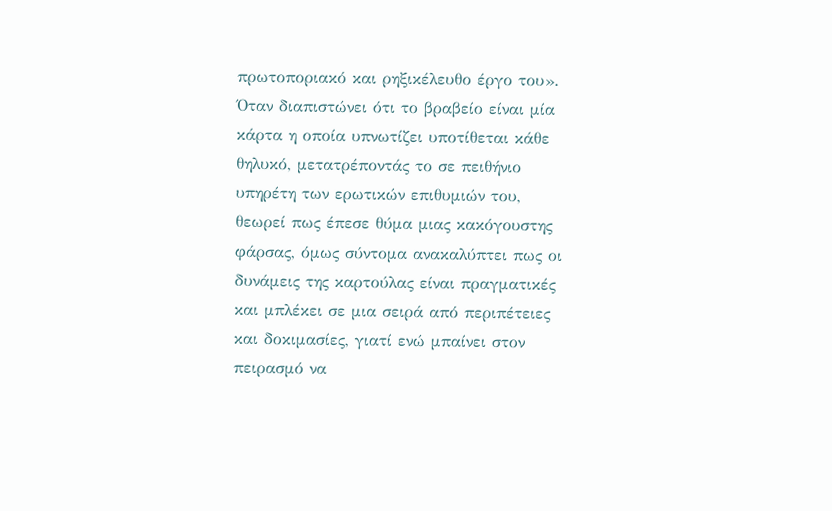πρωτοποριακό και ρηξικέλευθο έργο του». Όταν διαπιστώνει ότι το βραβείο είναι μία κάρτα η οποία υπνωτίζει υποτίθεται κάθε θηλυκό, μετατρέποντάς το σε πειθήνιο υπηρέτη των ερωτικών επιθυμιών του, θεωρεί πως έπεσε θύμα μιας κακόγουστης φάρσας, όμως σύντομα ανακαλύπτει πως οι δυνάμεις της καρτούλας είναι πραγματικές και μπλέκει σε μια σειρά από περιπέτειες και δοκιμασίες, γιατί ενώ μπαίνει στον πειρασμό να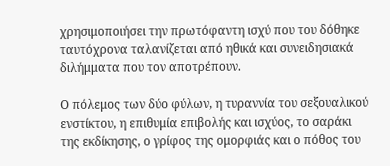χρησιμοποιήσει την πρωτόφαντη ισχύ που του δόθηκε ταυτόχρονα ταλανίζεται από ηθικά και συνειδησιακά διλήμματα που τον αποτρέπουν.

Ο πόλεμος των δύο φύλων, η τυραννία του σεξουαλικού ενστίκτου, η επιθυμία επιβολής και ισχύος, το σαράκι της εκδίκησης, ο γρίφος της ομορφιάς και ο πόθος του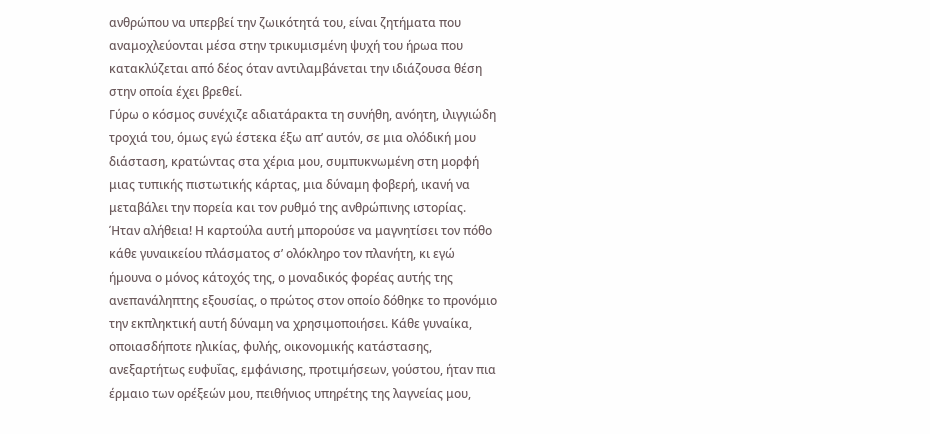ανθρώπου να υπερβεί την ζωικότητά του, είναι ζητήματα που αναμοχλεύονται μέσα στην τρικυμισμένη ψυχή του ήρωα που κατακλύζεται από δέος όταν αντιλαμβάνεται την ιδιάζουσα θέση στην οποία έχει βρεθεί.
Γύρω ο κόσμος συνέχιζε αδιατάρακτα τη συνήθη, ανόητη, ιλιγγιώδη τροχιά του, όμως εγώ έστεκα έξω απ’ αυτόν, σε μια ολόδική μου διάσταση, κρατώντας στα χέρια μου, συμπυκνωμένη στη μορφή μιας τυπικής πιστωτικής κάρτας, μια δύναμη φοβερή, ικανή να μεταβάλει την πορεία και τον ρυθμό της ανθρώπινης ιστορίας.
Ήταν αλήθεια! Η καρτούλα αυτή μπορούσε να μαγνητίσει τον πόθο κάθε γυναικείου πλάσματος σ’ ολόκληρο τον πλανήτη, κι εγώ ήμουνα ο μόνος κάτοχός της, ο μοναδικός φορέας αυτής της ανεπανάληπτης εξουσίας, ο πρώτος στον οποίο δόθηκε το προνόμιο την εκπληκτική αυτή δύναμη να χρησιμοποιήσει. Κάθε γυναίκα, οποιασδήποτε ηλικίας, φυλής, οικονομικής κατάστασης, ανεξαρτήτως ευφυΐας, εμφάνισης, προτιμήσεων, γούστου, ήταν πια έρμαιο των ορέξεών μου, πειθήνιος υπηρέτης της λαγνείας μου,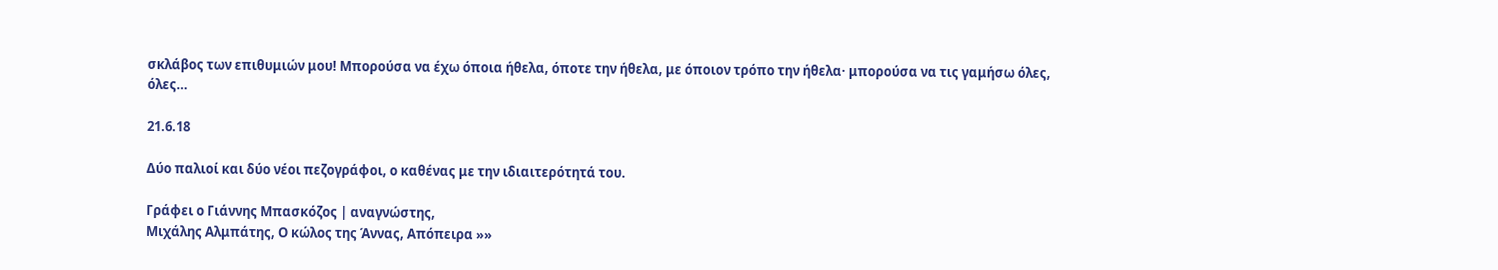σκλάβος των επιθυμιών μου! Μπορούσα να έχω όποια ήθελα, όποτε την ήθελα, με όποιον τρόπο την ήθελα· μπορούσα να τις γαμήσω όλες, όλες…

21.6.18

Δύο παλιοί και δύο νέοι πεζογράφοι, ο καθένας με την ιδιαιτερότητά του.

Γράφει ο Γιάννης Μπασκόζος | αναγνώστης,
Μιχάλης Αλμπάτης, Ο κώλος της Άννας, Απόπειρα »»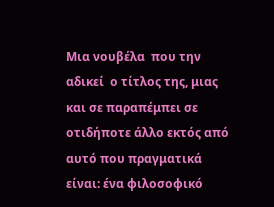Μια νουβέλα  που την  αδικεί  ο τίτλος της, μιας και σε παραπέμπει σε οτιδήποτε άλλο εκτός από αυτό που πραγματικά είναι: ένα φιλοσοφικό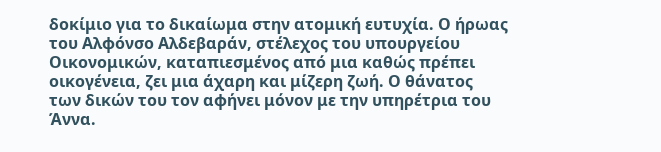δοκίμιο για το δικαίωμα στην ατομική ευτυχία. Ο ήρωας του Αλφόνσο Αλδεβαράν, στέλεχος του υπουργείου Οικονομικών, καταπιεσμένος από μια καθώς πρέπει οικογένεια, ζει μια άχαρη και μίζερη ζωή. Ο θάνατος των δικών του τον αφήνει μόνον με την υπηρέτρια του Άννα.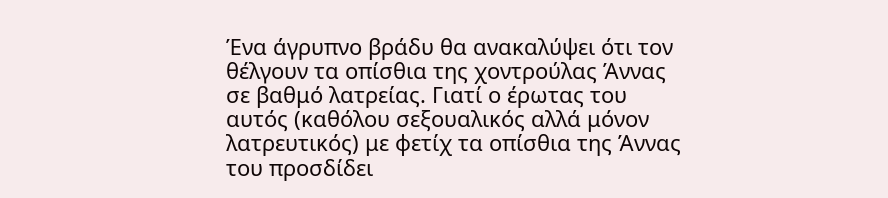Ένα άγρυπνο βράδυ θα ανακαλύψει ότι τον θέλγουν τα οπίσθια της χοντρούλας Άννας σε βαθμό λατρείας. Γιατί ο έρωτας του αυτός (καθόλου σεξουαλικός αλλά μόνον λατρευτικός) με φετίχ τα οπίσθια της Άννας του προσδίδει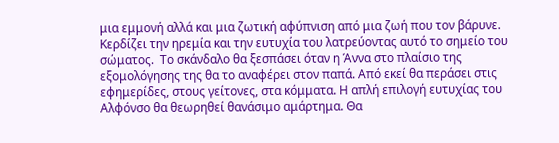μια εμμονή αλλά και μια ζωτική αφύπνιση από μια ζωή που τον βάρυνε. Κερδίζει την ηρεμία και την ευτυχία του λατρεύοντας αυτό το σημείο του σώματος.  Το σκάνδαλο θα ξεσπάσει όταν η Άννα στο πλαίσιο της εξομολόγησης της θα το αναφέρει στον παπά. Από εκεί θα περάσει στις εφημερίδες, στους γείτονες, στα κόμματα. Η απλή επιλογή ευτυχίας του Αλφόνσο θα θεωρηθεί θανάσιμο αμάρτημα. Θα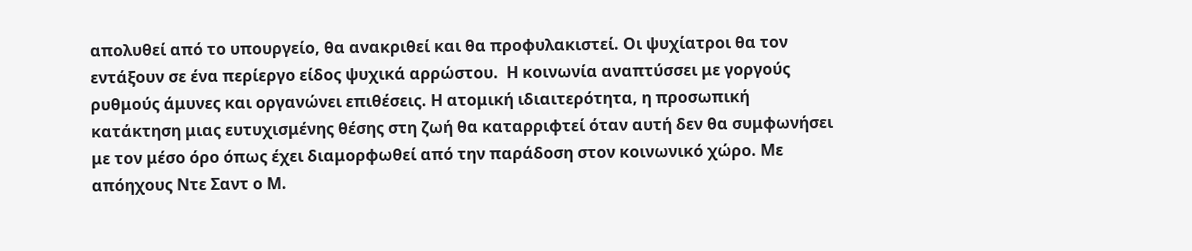απολυθεί από το υπουργείο, θα ανακριθεί και θα προφυλακιστεί. Οι ψυχίατροι θα τον εντάξουν σε ένα περίεργο είδος ψυχικά αρρώστου.  Η κοινωνία αναπτύσσει με γοργούς ρυθμούς άμυνες και οργανώνει επιθέσεις. Η ατομική ιδιαιτερότητα, η προσωπική κατάκτηση μιας ευτυχισμένης θέσης στη ζωή θα καταρριφτεί όταν αυτή δεν θα συμφωνήσει με τον μέσο όρο όπως έχει διαμορφωθεί από την παράδοση στον κοινωνικό χώρο. Με απόηχους Ντε Σαντ ο Μ.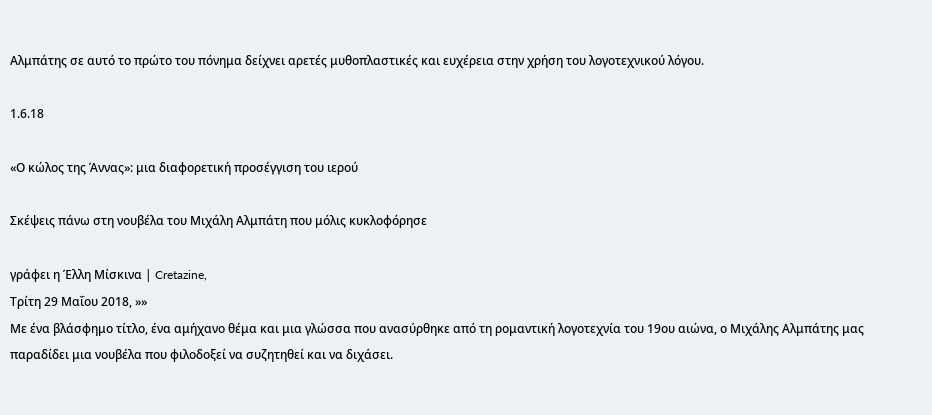Αλμπάτης σε αυτό το πρώτο του πόνημα δείχνει αρετές μυθοπλαστικές και ευχέρεια στην χρήση του λογοτεχνικού λόγου.

1.6.18

«Ο κώλος της Άννας»: μια διαφορετική προσέγγιση του ιερού

Σκέψεις πάνω στη νουβέλα του Μιχάλη Αλμπάτη που μόλις κυκλοφόρησε

γράφει η Έλλη Μίσκινα | Cretazine,
Τρίτη 29 Μαΐου 2018, »»
Με ένα βλάσφημο τίτλο, ένα αμήχανο θέμα και μια γλώσσα που ανασύρθηκε από τη ρομαντική λογοτεχνία του 19ου αιώνα, ο Μιχάλης Αλμπάτης μας παραδίδει μια νουβέλα που φιλοδοξεί να συζητηθεί και να διχάσει.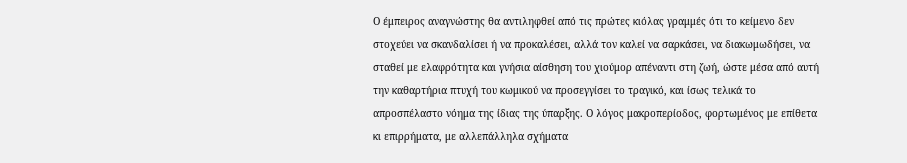Ο έμπειρος αναγνώστης θα αντιληφθεί από τις πρώτες κιόλας γραμμές ότι το κείμενο δεν στοχεύει να σκανδαλίσει ή να προκαλέσει, αλλά τον καλεί να σαρκάσει, να διακωμωδήσει, να σταθεί με ελαφρότητα και γνήσια αίσθηση του χιούμορ απέναντι στη ζωή, ώστε μέσα από αυτή την καθαρτήρια πτυχή του κωμικού να προσεγγίσει το τραγικό, και ίσως τελικά το απροσπέλαστο νόημα της ίδιας της ύπαρξης. Ο λόγος μακροπερίοδος, φορτωμένος με επίθετα κι επιρρήματα, με αλλεπάλληλα σχήματα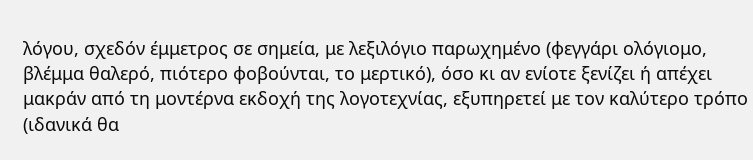λόγου, σχεδόν έμμετρος σε σημεία, με λεξιλόγιο παρωχημένο (φεγγάρι ολόγιομο, βλέμμα θαλερό, πιότερο φοβούνται, το μερτικό), όσο κι αν ενίοτε ξενίζει ή απέχει μακράν από τη μοντέρνα εκδοχή της λογοτεχνίας, εξυπηρετεί με τον καλύτερο τρόπο (ιδανικά θα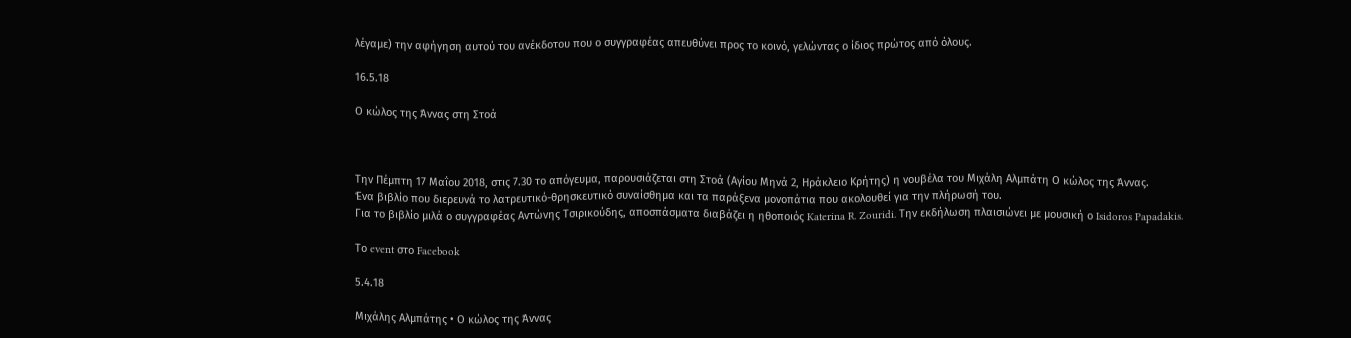λέγαμε) την αφήγηση αυτού του ανέκδοτου που ο συγγραφέας απευθύνει προς το κοινό, γελώντας ο ίδιος πρώτος από όλους.

16.5.18

Ο κώλος της Άννας στη Στοά



Την Πέμπτη 17 Μαΐου 2018, στις 7.30 το απόγευμα, παρουσιάζεται στη Στοά (Αγίου Μηνά 2, Ηράκλειο Κρήτης) η νουβέλα του Μιχάλη Αλμπάτη Ο κώλος της Άννας.
Ένα βιβλίο που διερευνά το λατρευτικό-θρησκευτικό συναίσθημα και τα παράξενα μονοπάτια που ακολουθεί για την πλήρωσή του.
Για το βιβλίο μιλά ο συγγραφέας Αντώνης Τσιρικούδης, αποσπάσματα διαβάζει η ηθοποιός Katerina R. Zouridi. Την εκδήλωση πλαισιώνει με μουσική ο Isidoros Papadakis.

Το event στο Facebook

5.4.18

Μιχάλης Αλμπάτης • Ο κώλος της Άννας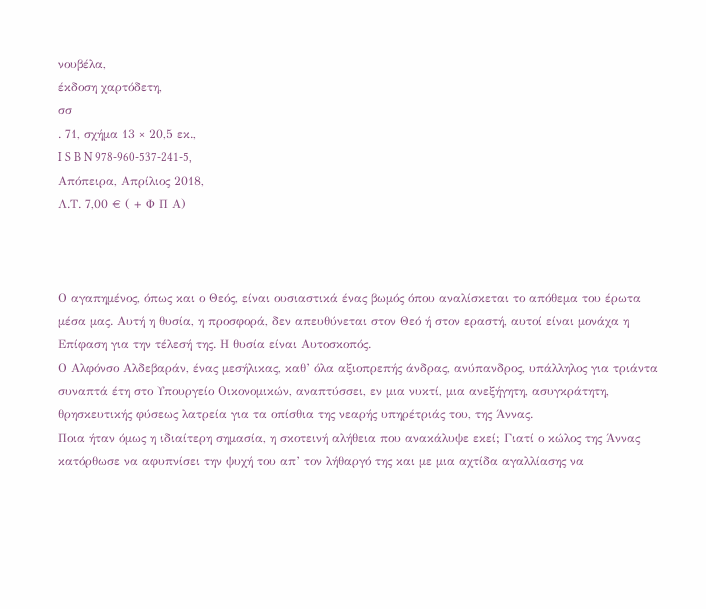νουβέλα,
έκδοση χαρτόδετη,
σσ
. 71, σχήμα 13 × 20,5 εκ.,
I S B N 978-960-537-241-5,
Απόπειρα, Απρίλιος 2018,
Λ.Τ. 7,00 € ( + Φ Π Α)



Ο αγαπημένος, όπως και ο Θεός, είναι ουσιαστικά ένας βωμός όπου αναλίσκεται το απόθεμα του έρωτα μέσα μας. Αυτή η θυσία, η προσφορά, δεν απευθύνεται στον Θεό ή στον εραστή, αυτοί είναι μονάχα η Επίφαση για την τέλεσή της. Η θυσία είναι Αυτοσκοπός.
Ο Αλφόνσο Αλδεβαράν, ένας μεσήλικας, καθ’ όλα αξιοπρεπής άνδρας, ανύπανδρος, υπάλληλος για τριάντα συναπτά έτη στο Υπουργείο Οικονομικών, αναπτύσσει, εν μια νυκτί, μια ανεξήγητη, ασυγκράτητη, θρησκευτικής φύσεως λατρεία για τα οπίσθια της νεαρής υπηρέτριάς του, της Άννας.
Ποια ήταν όμως η ιδιαίτερη σημασία, η σκοτεινή αλήθεια που ανακάλυψε εκεί; Γιατί ο κώλος της Άννας κατόρθωσε να αφυπνίσει την ψυχή του απ’ τον λήθαργό της και με μια αχτίδα αγαλλίασης να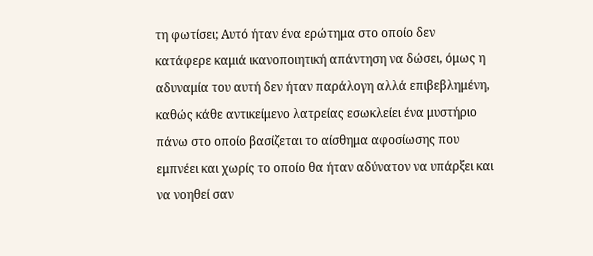τη φωτίσει; Αυτό ήταν ένα ερώτημα στο οποίο δεν κατάφερε καμιά ικανοποιητική απάντηση να δώσει, όμως η αδυναμία του αυτή δεν ήταν παράλογη αλλά επιβεβλημένη, καθώς κάθε αντικείμενο λατρείας εσωκλείει ένα μυστήριο πάνω στο οποίο βασίζεται το αίσθημα αφοσίωσης που εμπνέει και χωρίς το οποίο θα ήταν αδύνατον να υπάρξει και να νοηθεί σαν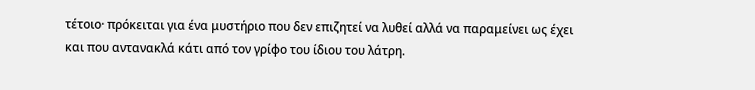τέτοιο· πρόκειται για ένα μυστήριο που δεν επιζητεί να λυθεί αλλά να παραμείνει ως έχει και που αντανακλά κάτι από τον γρίφο του ίδιου του λάτρη.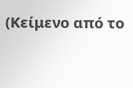(Κείμενο από το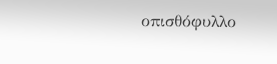οπισθόφυλλο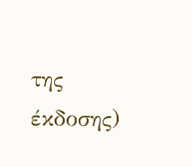της έκδοσης)